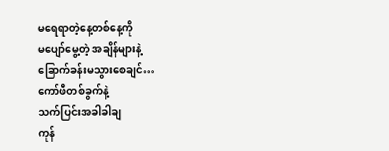မရေရာတဲ့နေ့တစ်နေ့ကို
မပျော်မွေ့တဲ့ အချိန်များနဲ့
ခြောက်ခန်းမသွားစေချင်…
ကော်ဖီတစ်ခွက်နဲ့
သက်ပြင်းအခါခါချ
ကုန်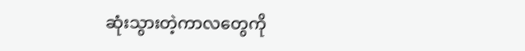ဆုံးသွားတဲ့ကာလတွေကို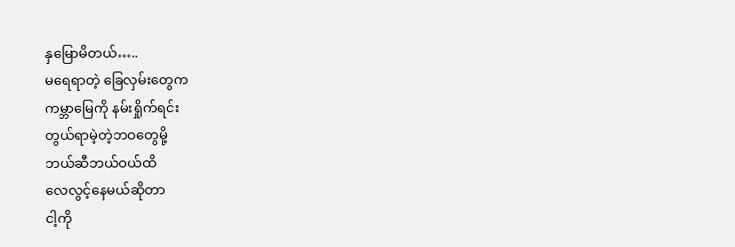နှမြောမိတယ်…..
မရေရာတဲ့ ခြေလှမ်းတွေက
ကမ္ဘာမြေကို နမ်းရှိုက်ရင်း
တွယ်ရာမဲ့တဲ့ဘဝတွေမို့
ဘယ်ဆီဘယ်ဝယ်ထိ
လေလွင့်နေမယ်ဆိုတာ
ငါ့ကို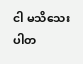ငါ မသိသေးပါတ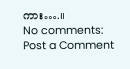ကား….။
No comments:
Post a Comment